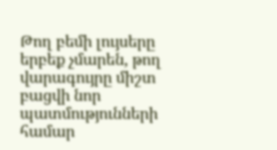Թող բեմի լույսերը երբեք չմարեն, թող վարագույրը միշտ բացվի նոր պատմությունների համար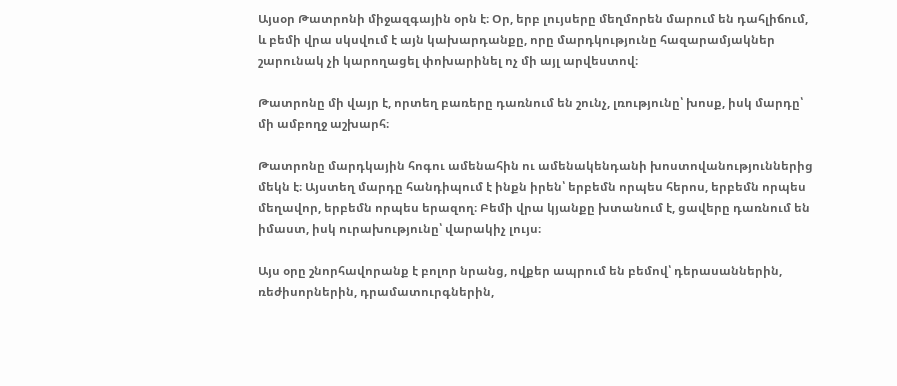Այսօր Թատրոնի միջազգային օրն է։ Օր, երբ լույսերը մեղմորեն մարում են դահլիճում, և բեմի վրա սկսվում է այն կախարդանքը, որը մարդկությունը հազարամյակներ շարունակ չի կարողացել փոխարինել ոչ մի այլ արվեստով։

Թատրոնը մի վայր է, որտեղ բառերը դառնում են շունչ, լռությունը՝ խոսք, իսկ մարդը՝ մի ամբողջ աշխարհ։

Թատրոնը մարդկային հոգու ամենահին ու ամենակենդանի խոստովանություններից մեկն է։ Այստեղ մարդը հանդիպում է ինքն իրեն՝ երբեմն որպես հերոս, երբեմն որպես մեղավոր, երբեմն որպես երազող։ Բեմի վրա կյանքը խտանում է, ցավերը դառնում են իմաստ, իսկ ուրախությունը՝ վարակիչ լույս։

Այս օրը շնորհավորանք է բոլոր նրանց, ովքեր ապրում են բեմով՝ դերասաններին, ռեժիսորներին, դրամատուրգներին,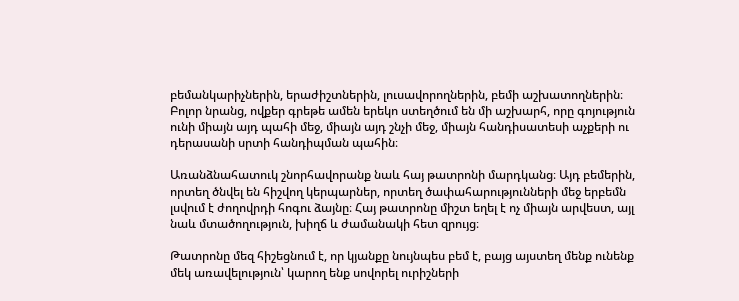բեմանկարիչներին, երաժիշտներին, լուսավորողներին, բեմի աշխատողներին։ Բոլոր նրանց, ովքեր գրեթե ամեն երեկո ստեղծում են մի աշխարհ, որը գոյություն ունի միայն այդ պահի մեջ, միայն այդ շնչի մեջ, միայն հանդիսատեսի աչքերի ու դերասանի սրտի հանդիպման պահին։

Առանձնահատուկ շնորհավորանք նաև հայ թատրոնի մարդկանց։ Այդ բեմերին, որտեղ ծնվել են հիշվող կերպարներ, որտեղ ծափահարությունների մեջ երբեմն լսվում է ժողովրդի հոգու ձայնը։ Հայ թատրոնը միշտ եղել է ոչ միայն արվեստ, այլ նաև մտածողություն, խիղճ և ժամանակի հետ զրույց։

Թատրոնը մեզ հիշեցնում է, որ կյանքը նույնպես բեմ է, բայց այստեղ մենք ունենք մեկ առավելություն՝ կարող ենք սովորել ուրիշների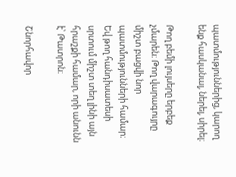պատմություններից, կարող ենք հասկանալ, ներել, սիրել։

Թող բեմի լույսերը երբեք չմարեն։ Թող վարագույրը միշտ բացվի նոր պատմությունների համար։ Եվ թող հանդիսատեսի սրտում միշտ տեղ լինի այն հրաշքի համար, որի անունն է՝ Թատրոն։

Շնորհավոր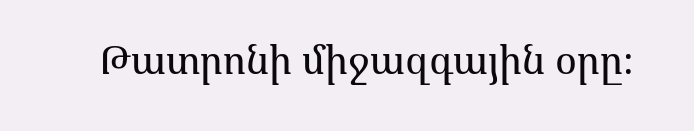Թատրոնի միջազգային օրը։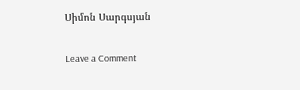Սիմոն Սարգսյան

Leave a Comment